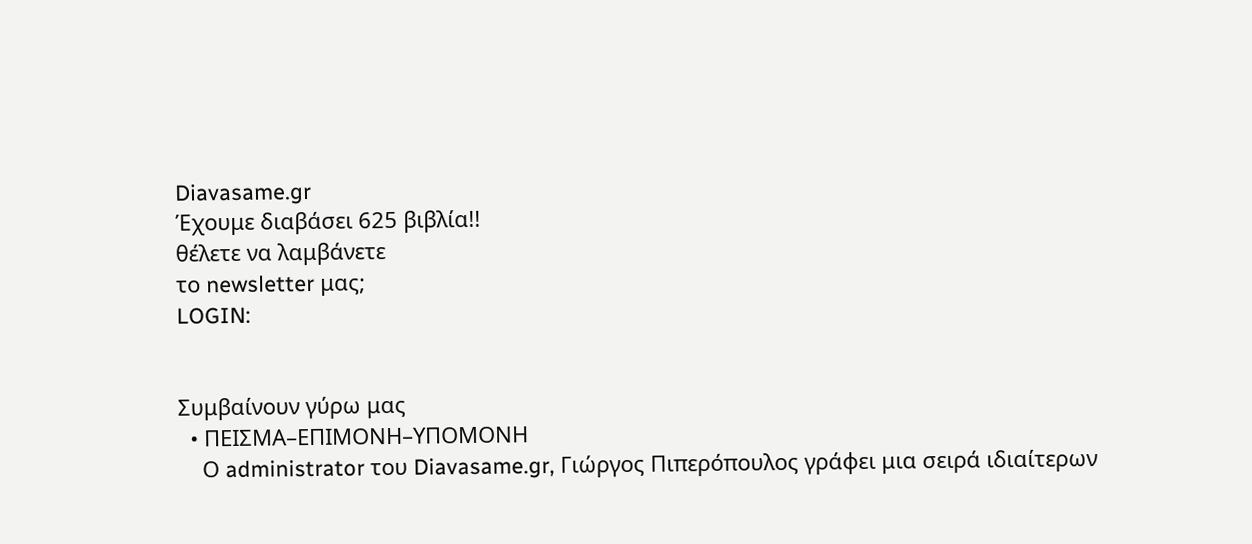Diavasame.gr
Έχουμε διαβάσει 625 βιβλία!!
θέλετε να λαμβάνετε
το newsletter μας;
LOGIN:


Συμβαίνουν γύρω μας
  • ΠΕΙΣΜΑ–ΕΠΙΜΟΝΗ–ΥΠΟΜΟΝΗ
    Ο administrator του Diavasame.gr, Γιώργος Πιπερόπουλος γράφει μια σειρά ιδιαίτερων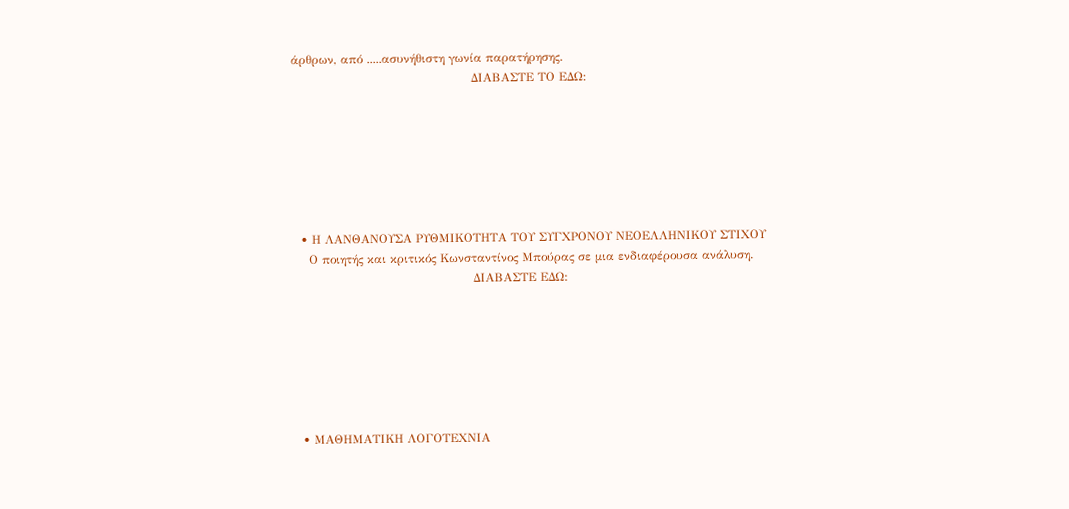άρθρων, από .....ασυνήθιστη γωνία παρατήρησης.
                                             ΔΙΑΒΑΣΤΕ ΤΟ ΕΔΩ:







  • Η ΛΑΝΘΑΝΟΥΣΑ ΡΥΘΜΙΚΟΤΗΤΑ ΤΟΥ ΣΥΓΧΡΟΝΟΥ ΝΕΟΕΛΛΗΝΙΚΟΥ ΣΤΙΧΟΥ
    Ο ποιητής και κριτικός Κωνσταντίνος Μπούρας σε μια ενδιαφέρουσα ανάλυση.
                                             ΔΙΑΒΑΣΤΕ ΕΔΩ:







  • ΜΑΘΗΜΑΤΙΚΗ ΛΟΓΟΤΕΧΝΙΑ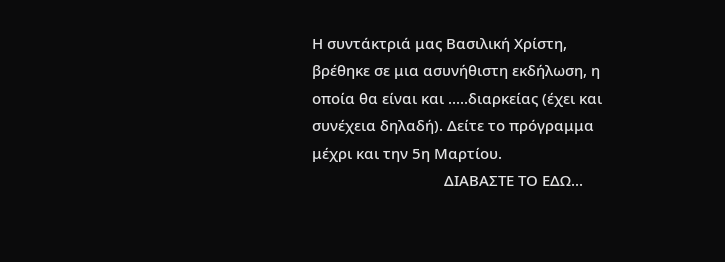Η συντάκτριά μας Βασιλική Χρίστη, βρέθηκε σε μια ασυνήθιστη εκδήλωση, η οποία θα είναι και .....διαρκείας (έχει και συνέχεια δηλαδή). Δείτε το πρόγραμμα μέχρι και την 5η Μαρτίου.
                                 ΔΙΑΒΑΣΤΕ ΤΟ ΕΔΩ...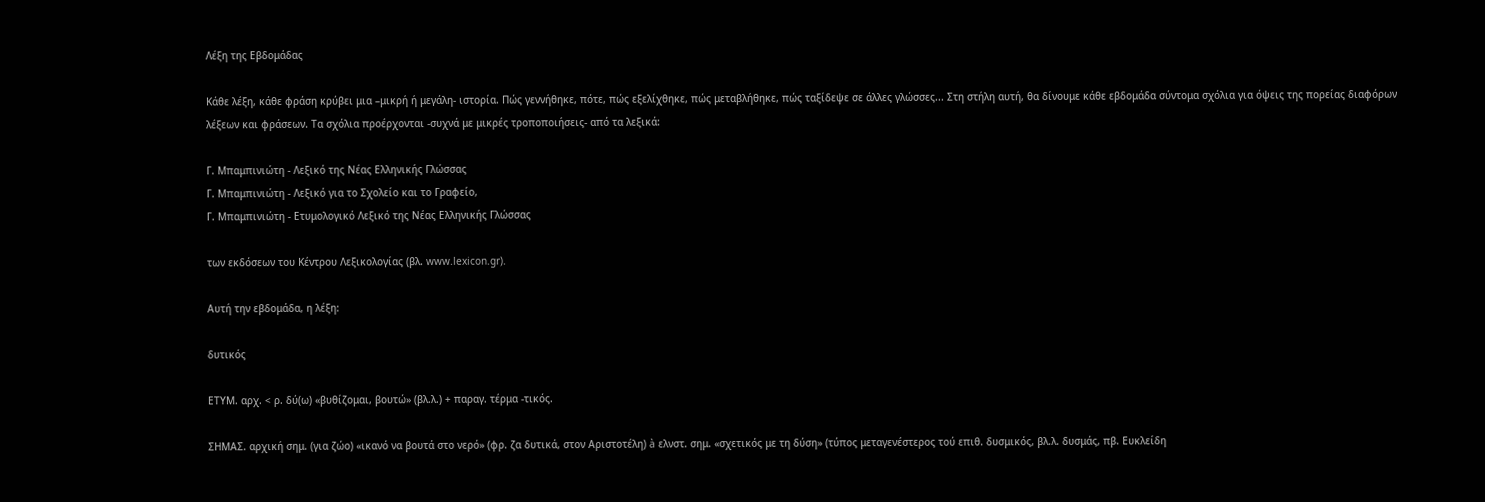Λέξη της Εβδομάδας

Κάθε λέξη, κάθε φράση κρύβει μια –μικρή ή μεγάλη- ιστορία. Πώς γεννήθηκε, πότε, πώς εξελίχθηκε, πώς μεταβλήθηκε, πώς ταξίδεψε σε άλλες γλώσσες... Στη στήλη αυτή, θα δίνουμε κάθε εβδομάδα σύντομα σχόλια για όψεις της πορείας διαφόρων λέξεων και φράσεων. Τα σχόλια προέρχονται -συχνά με μικρές τροποποιήσεις- από τα λεξικά:

Γ. Μπαμπινιώτη - Λεξικό της Νέας Ελληνικής Γλώσσας
Γ. Μπαμπινιώτη - Λεξικό για το Σχολείο και το Γραφείο,
Γ. Μπαμπινιώτη - Ετυμολογικό Λεξικό της Νέας Ελληνικής Γλώσσας

των εκδόσεων του Κέντρου Λεξικολογίας (βλ. www.lexicon.gr).

Αυτή την εβδομάδα, η λέξη:

δυτικός

ΕΤΥΜ. αρχ. < ρ. δύ(ω) «βυθίζομαι, βουτώ» (βλ.λ.) + παραγ. τέρμα -τικός.

ΣΗΜΑΣ. αρχική σημ. (για ζώο) «ικανό να βουτά στο νερό» (φρ. ζα δυτικά, στον Αριστοτέλη) à ελνστ. σημ. «σχετικός με τη δύση» (τύπος μεταγενέστερος τού επιθ. δυσμικός, βλ.λ. δυσμάς, πβ. Ευκλείδη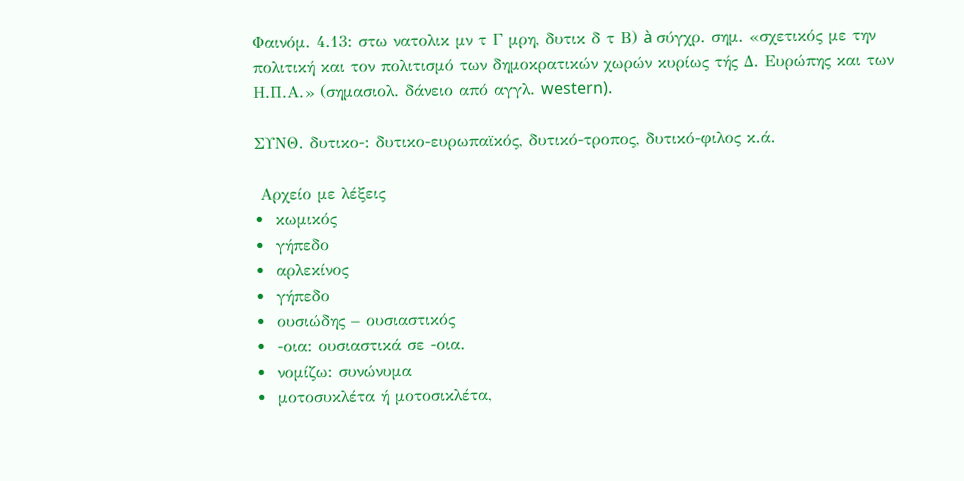Φαινόμ. 4.13: στω νατολικ μν τ Γ μρη, δυτικ δ τ Β) à σύγχρ. σημ. «σχετικός με την πολιτική και τον πολιτισμό των δημοκρατικών χωρών κυρίως τής Δ. Ευρώπης και των Η.Π.Α.» (σημασιολ. δάνειο από αγγλ. western).

ΣΥΝΘ. δυτικο-: δυτικο-ευρωπαϊκός, δυτικό-τροπος, δυτικό-φιλος κ.ά.

 Αρχείο με λέξεις
•  κωμικός
•  γήπεδο
•  αρλεκίνος
•  γήπεδο
•  ουσιώδης – ουσιαστικός
•  -οια: ουσιαστικά σε -οια.
•  νομίζω: συνώνυμα
•  μοτοσυκλέτα ή μοτοσικλέτα,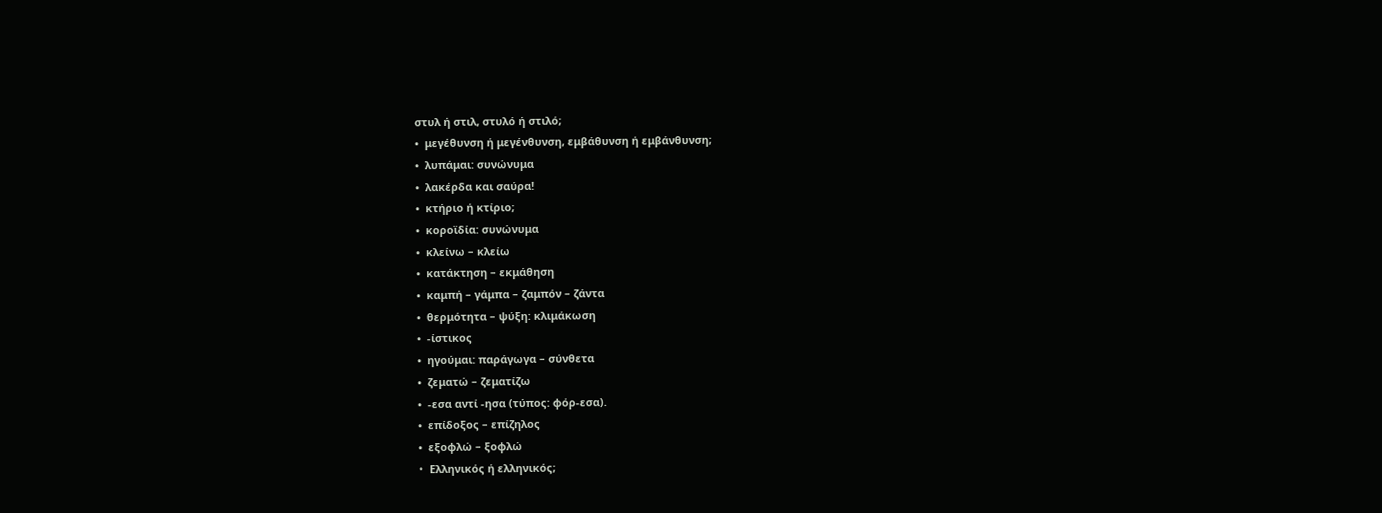στυλ ή στιλ, στυλό ή στιλό;
•  μεγέθυνση ή μεγένθυνση, εμβάθυνση ή εμβάνθυνση;
•  λυπάμαι: συνώνυμα
•  λακέρδα και σαύρα!
•  κτήριο ή κτίριο;
•  κοροϊδία: συνώνυμα
•  κλείνω – κλείω
•  κατάκτηση – εκμάθηση
•  καμπή – γάμπα – ζαμπόν – ζάντα
•  θερμότητα – ψύξη: κλιμάκωση
•  -ίστικος
•  ηγούμαι: παράγωγα – σύνθετα
•  ζεματώ – ζεματίζω
•  -εσα αντί -ησα (τύπος: φόρ-εσα).
•  επίδοξος – επίζηλος
•  εξοφλώ – ξοφλώ
•  Eλληνικός ή ελληνικός;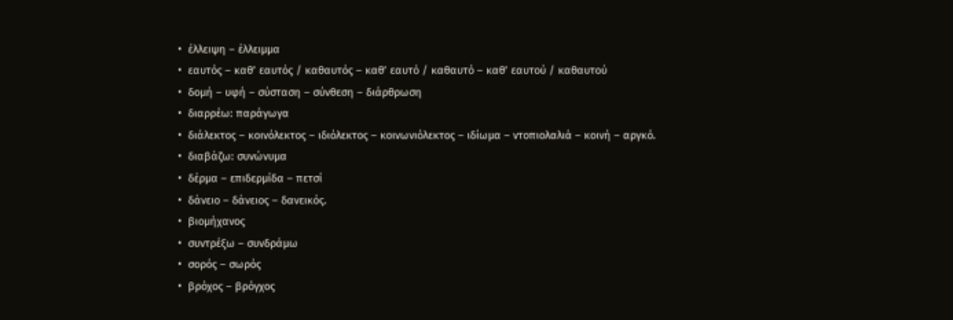•  έλλειψη – έλλειμμα
•  εαυτός – καθ’ εαυτός / καθαυτός – καθ’ εαυτό / καθαυτό – καθ’ εαυτού / καθαυτού
•  δομή – υφή – σύσταση – σύνθεση – διάρθρωση
•  διαρρέω: παράγωγα
•  διάλεκτος – κοινόλεκτος – ιδιόλεκτος – κοινωνιόλεκτος – ιδίωμα – ντοπιολαλιά – κοινή – αργκό.
•  διαβάζω: συνώνυμα
•  δέρμα – επιδερμίδα – πετσί
•  δάνειο – δάνειος – δανεικός.
•  βιομήχανος
•  συντρέξω – συνδράμω
•  σορός – σωρός
•  βρόχος – βρόγχος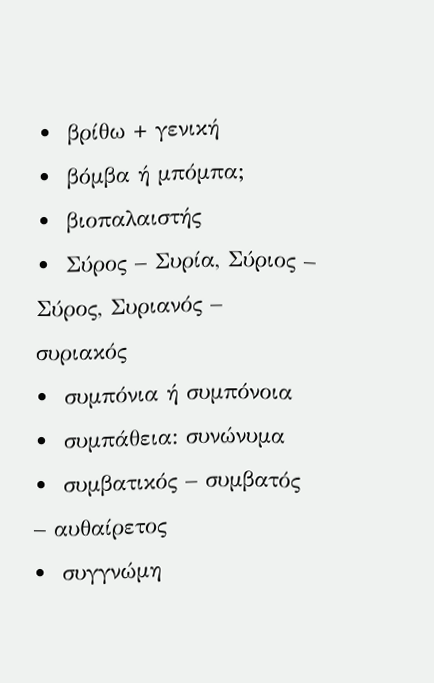•  βρίθω + γενική
•  βόμβα ή μπόμπα;
•  βιοπαλαιστής
•  Σύρος – Συρία, Σύριος – Σύρος, Συριανός – συριακός
•  συμπόνια ή συμπόνοια
•  συμπάθεια: συνώνυμα
•  συμβατικός – συμβατός – αυθαίρετος
•  συγγνώμη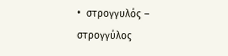•  στρογγυλός – στρογγύλος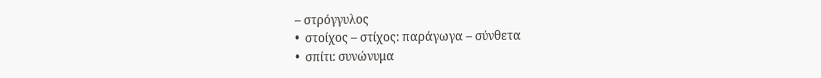– στρόγγυλος
•  στοίχος – στίχος: παράγωγα – σύνθετα
•  σπίτι: συνώνυμα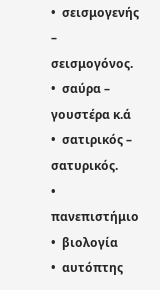•  σεισμογενής – σεισμογόνος.
•  σαύρα – γουστέρα κ.ά
•  σατιρικός – σατυρικός.
•  πανεπιστήμιο
•  βιολογία
•  αυτόπτης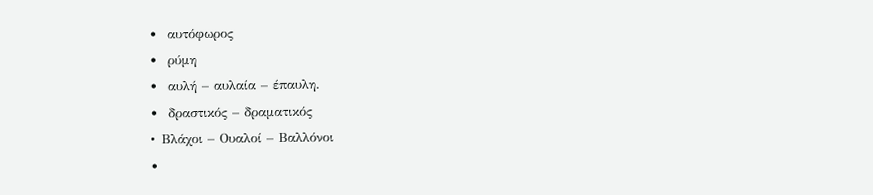•  αυτόφωρος
•  ρύμη
•  αυλή – αυλαία – έπαυλη.
•  δραστικός – δραματικός
•  Bλάχοι – Oυαλοί – Bαλλόνοι
•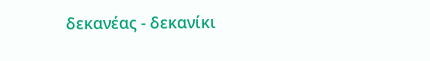δεκανέας - δεκανίκι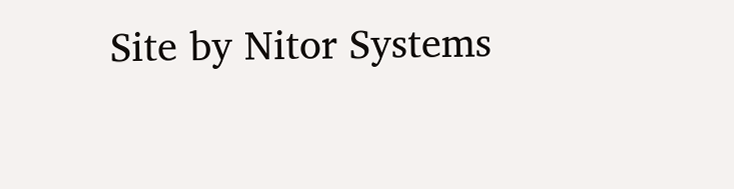Site by Nitor Systems